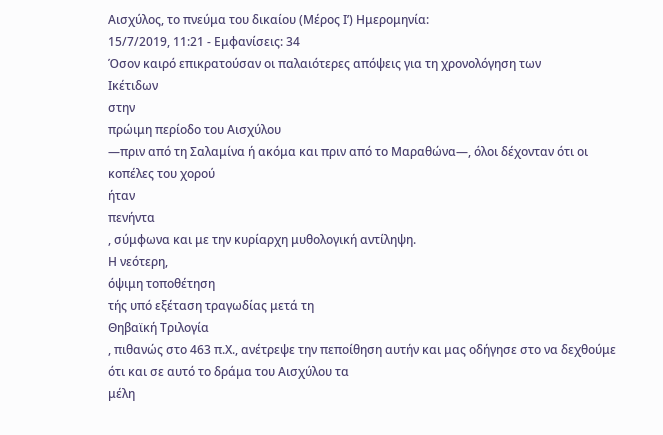Αισχύλος, το πνεύμα του δικαίου (Μέρος Ι’) Ημερομηνία:
15/7/2019, 11:21 - Εμφανίσεις: 34
Όσον καιρό επικρατούσαν οι παλαιότερες απόψεις για τη χρονολόγηση των
Ικέτιδων
στην
πρώιμη περίοδο του Αισχύλου
—πριν από τη Σαλαμίνα ή ακόμα και πριν από το Μαραθώνα—, όλοι δέχονταν ότι οι
κοπέλες του χορού
ήταν
πενήντα
, σύμφωνα και με την κυρίαρχη μυθολογική αντίληψη.
Η νεότερη,
όψιμη τοποθέτηση
τής υπό εξέταση τραγωδίας μετά τη
Θηβαϊκή Τριλογία
, πιθανώς στο 463 π.Χ., ανέτρεψε την πεποίθηση αυτήν και μας οδήγησε στο να δεχθούμε ότι και σε αυτό το δράμα του Αισχύλου τα
μέλη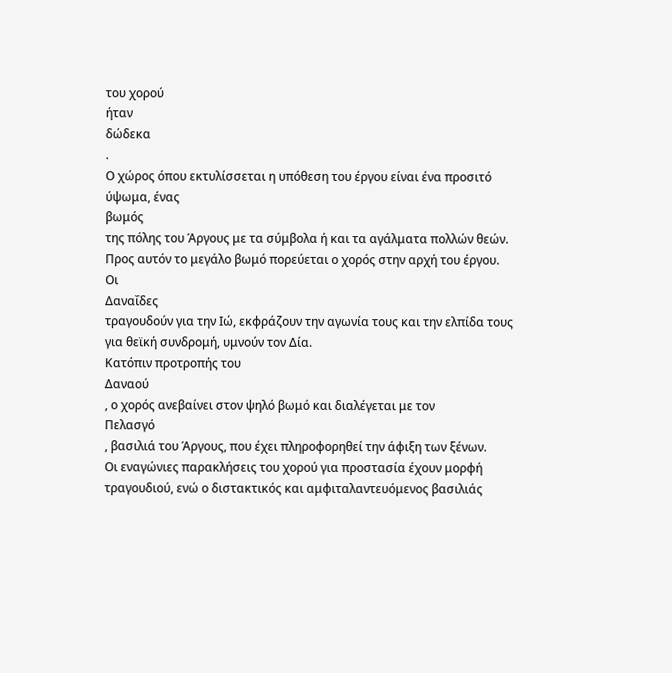του χορού
ήταν
δώδεκα
.
Ο χώρος όπου εκτυλίσσεται η υπόθεση του έργου είναι ένα προσιτό ύψωμα, ένας
βωμός
της πόλης του Άργους με τα σύμβολα ή και τα αγάλματα πολλών θεών.
Προς αυτόν το μεγάλο βωμό πορεύεται ο χορός στην αρχή του έργου.
Οι
Δαναΐδες
τραγουδούν για την Ιώ, εκφράζουν την αγωνία τους και την ελπίδα τους για θεϊκή συνδρομή, υμνούν τον Δία.
Κατόπιν προτροπής του
Δαναού
, ο χορός ανεβαίνει στον ψηλό βωμό και διαλέγεται με τον
Πελασγό
, βασιλιά του Άργους, που έχει πληροφορηθεί την άφιξη των ξένων.
Οι εναγώνιες παρακλήσεις του χορού για προστασία έχουν μορφή τραγουδιού, ενώ ο διστακτικός και αμφιταλαντευόμενος βασιλιάς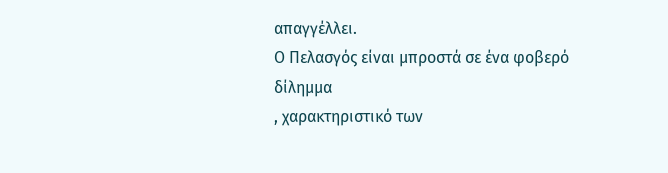απαγγέλλει.
Ο Πελασγός είναι μπροστά σε ένα φοβερό
δίλημμα
, χαρακτηριστικό των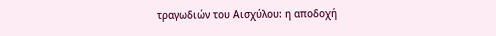τραγωδιών του Αισχύλου: η αποδοχή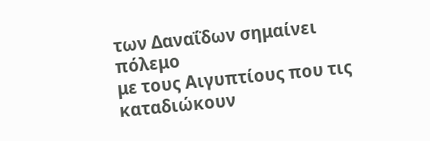των Δαναΐδων σημαίνει
πόλεμο
με τους Αιγυπτίους που τις καταδιώκουν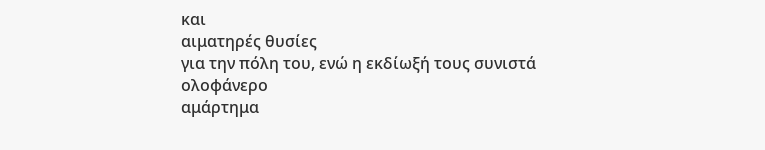και
αιματηρές θυσίες
για την πόλη του, ενώ η εκδίωξή τους συνιστά ολοφάνερο
αμάρτημα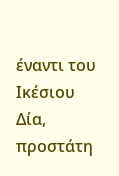έναντι του Ικέσιου Δία, προστάτη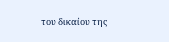του δικαίου της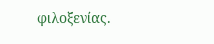φιλοξενίας.